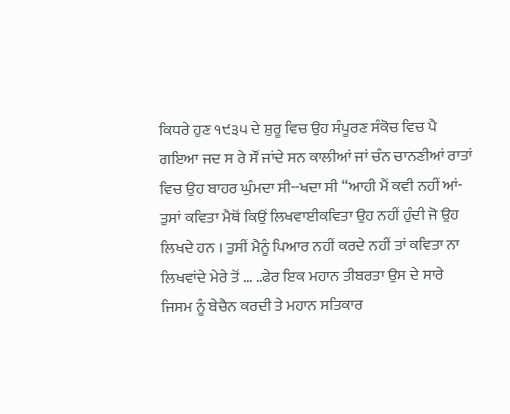ਕਿਧਰੇ ਹੁਣ ੧੯੩੫ ਦੇ ਸ਼ੁਰੂ ਵਿਚ ਉਹ ਸੰਪੂਰਣ ਸੰਕੋਚ ਵਿਚ ਪੈ ਗਇਆ ਜਦ ਸ ਰੇ ਸੌਂ ਜਾਂਦੇ ਸਨ ਕਾਲੀਆਂ ਜਾਂ ਚੰਨ ਚਾਨਣੀਆਂ ਰਾਤਾਂ ਵਿਚ ਉਹ ਬਾਹਰ ਘੁੰਮਦਾ ਸੀ--ਖਦਾ ਸੀ “ਆਹੀ ਮੈਂ ਕਵੀ ਨਹੀਂ ਆਂ-ਤੁਸਾਂ ਕਵਿਤਾ ਮੈਥੋਂ ਕਿਉਂ ਲਿਖਵਾਈਕਵਿਤਾ ਉਹ ਨਹੀਂ ਹੁੰਦੀ ਜੋ ਉਹ ਲਿਖਦੇ ਹਨ । ਤੁਸੀਂ ਮੈਨੂੰ ਪਿਆਰ ਨਹੀਂ ਕਰਦੇ ਨਹੀਂ ਤਾਂ ਕਵਿਤਾ ਨਾ ਲਿਖਵਾਂਦੇ ਮੇਰੇ ਤੋਂ ... ..ਫੇਰ ਇਕ ਮਹਾਨ ਤੀਬਰਤਾ ਉਸ ਦੇ ਸਾਰੇ ਜਿਸਮ ਨੂੰ ਬੇਚੈਨ ਕਰਦੀ ਤੇ ਮਹਾਨ ਸਤਿਕਾਰ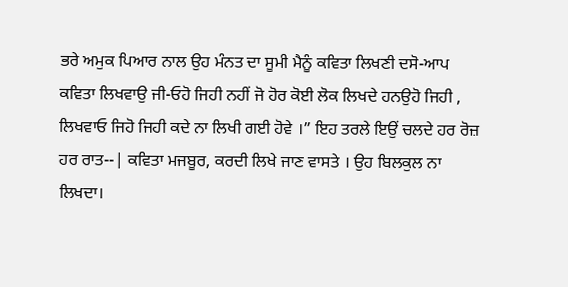ਭਰੇ ਅਮੁਕ ਪਿਆਰ ਨਾਲ ਉਹ ਮੰਨਤ ਦਾ ਸੂਮੀ ਮੈਨੂੰ ਕਵਿਤਾ ਲਿਖਣੀ ਦਸੋ-ਆਪ ਕਵਿਤਾ ਲਿਖਵਾਉ ਜੀ-ਓਹੋ ਜਿਹੀ ਨਹੀਂ ਜੋ ਹੋਰ ਕੋਈ ਲੋਕ ਲਿਖਦੇ ਹਨਉਹੋ ਜਿਹੀ , ਲਿਖਵਾਓ ਜਿਹੋ ਜਿਹੀ ਕਦੇ ਨਾ ਲਿਖੀ ਗਈ ਹੋਵੇ ।” ਇਹ ਤਰਲੇ ਇਉਂ ਚਲਦੇ ਹਰ ਰੋਜ਼ ਹਰ ਰਾਤ--| ਕਵਿਤਾ ਮਜਬੂਰ, ਕਰਦੀ ਲਿਖੇ ਜਾਣ ਵਾਸਤੇ । ਉਹ ਬਿਲਕੁਲ ਨਾ ਲਿਖਦਾ।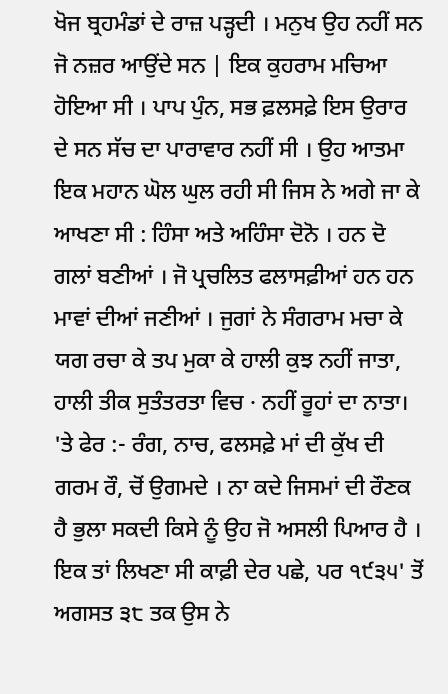ਖੋਜ ਬ੍ਰਹਮੰਡਾਂ ਦੇ ਰਾਜ਼ ਪੜ੍ਹਦੀ । ਮਨੁਖ ਉਹ ਨਹੀਂ ਸਨ ਜੋ ਨਜ਼ਰ ਆਉਂਦੇ ਸਨ | ਇਕ ਕੁਹਰਾਮ ਮਚਿਆ ਹੋਇਆ ਸੀ । ਪਾਪ ਪੁੰਨ, ਸਭ ਫ਼ਲਸਫ਼ੇ ਇਸ ਉਰਾਰ ਦੇ ਸਨ ਸੱਚ ਦਾ ਪਾਰਾਵਾਰ ਨਹੀਂ ਸੀ । ਉਹ ਆਤਮਾ ਇਕ ਮਹਾਨ ਘੋਲ ਘੁਲ ਰਹੀ ਸੀ ਜਿਸ ਨੇ ਅਗੇ ਜਾ ਕੇ ਆਖਣਾ ਸੀ : ਹਿੰਸਾ ਅਤੇ ਅਹਿੰਸਾ ਦੋਨੋ । ਹਨ ਦੋ ਗਲਾਂ ਬਣੀਆਂ । ਜੋ ਪ੍ਰਚਲਿਤ ਫਲਾਸਫ਼ੀਆਂ ਹਨ ਹਨ ਮਾਵਾਂ ਦੀਆਂ ਜਣੀਆਂ । ਜੁਗਾਂ ਨੇ ਸੰਗਰਾਮ ਮਚਾ ਕੇ ਯਗ ਰਚਾ ਕੇ ਤਪ ਮੁਕਾ ਕੇ ਹਾਲੀ ਕੁਝ ਨਹੀਂ ਜਾਤਾ, ਹਾਲੀ ਤੀਕ ਸੁਤੰਤਰਤਾ ਵਿਚ · ਨਹੀਂ ਰੂਹਾਂ ਦਾ ਨਾਤਾ। 'ਤੇ ਫੇਰ :- ਰੰਗ, ਨਾਚ, ਫਲਸਫ਼ੇ ਮਾਂ ਦੀ ਕੁੱਖ ਦੀ ਗਰਮ ਰੌ, ਚੋਂ ਉਗਮਦੇ । ਨਾ ਕਦੇ ਜਿਸਮਾਂ ਦੀ ਰੌਣਕ ਹੈ ਭੁਲਾ ਸਕਦੀ ਕਿਸੇ ਨੂੰ ਉਹ ਜੋ ਅਸਲੀ ਪਿਆਰ ਹੈ । ਇਕ ਤਾਂ ਲਿਖਣਾ ਸੀ ਕਾਫ਼ੀ ਦੇਰ ਪਛੇ, ਪਰ ੧੯੩੫' ਤੋਂ ਅਗਸਤ ੩੮ ਤਕ ਉਸ ਨੇ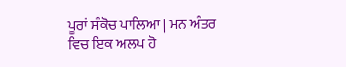ਪੂਰਾਂ ਸੰਕੋਚ ਪਾਲਿਆ | ਮਨ ਅੰਤਰ ਵਿਚ ਇਕ ਅਲਪ ਹੋ